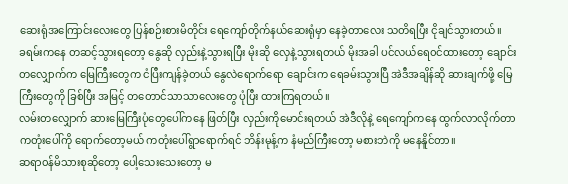ဆေးရုံအကြောင်းလေးတွေ ပြန်စဉ်းစားမိတိုင်း ရေကျော်တိုက်နယ်ဆေးရုံမှာ နေခဲ့တာလေး သတိရပြီး ငိုချင်သွားတယ်။
ခရမ်းကနေ တဆင့်သွားရတော့ နွေဆို လှည်းနဲ့သွားရပြီး မိုးဆို လှေနဲ့သွားရတယ် မိုးအခါ ပင်လယ်ရေ၀င်ထားတော့ ချောင်းတလျှောက်က မြေကြီးတွေက ငံပြီးကျန်ခဲ့တယ် နွေလဲရောက်ရော ချောင်းက ရေခမ်းသွားပြီ အဲဒီအချိန်ဆို ဆားချက်ဖို့ မြေကြီးတွေကို ခြစ်ပြီး အမြင့် တတောင်သာသာလေးတွေ ပုံပြီး ထားကြရတယ်။
လမ်းတလျှောက် ဆားမြေကြီးပုံတွေပေါ်ကနေ ဖြတ်ပြီး လှည်းကိုမောင်းရတယ် အဲဒီလိုနဲ့ ရေကျော်ကနေ ထွက်လာလိုက်တာ ကတုံးပေါ်ကို ရောက်တော့မယ် ကတုံးပေါ်ရွာရောက်ရင် ဘိန်းမုန့်က နံမည်ကြီးတော့ မစားဘဲကို မနေနိူင်တာ။
ဆရာ၀န်မိသားစုဆိုတော့ ပေါ့သေးသေးတော့ မ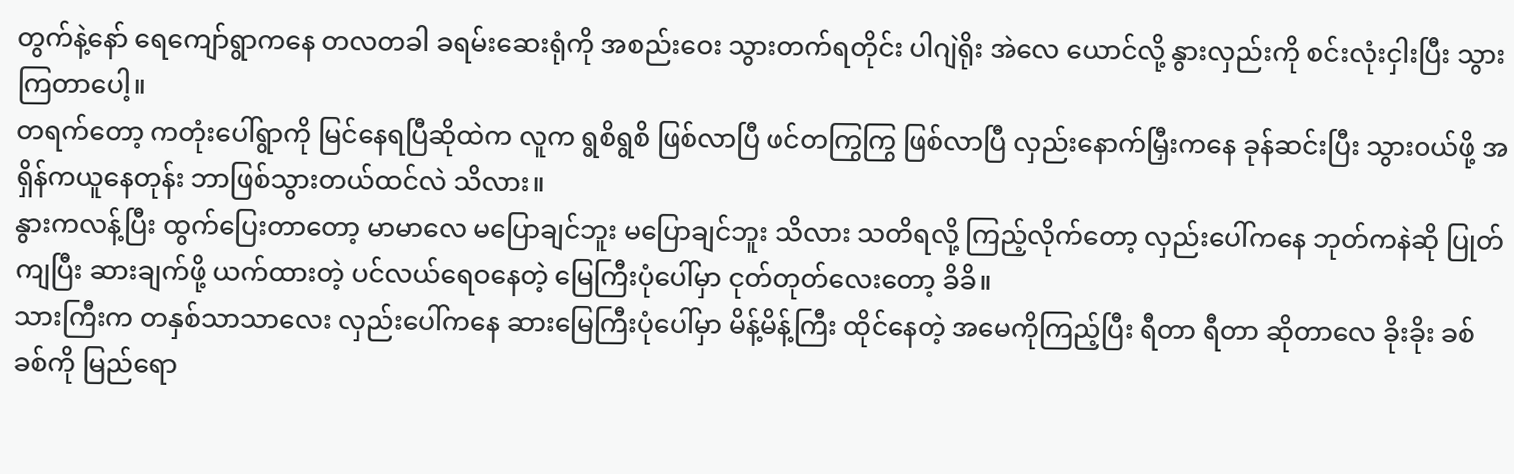တွက်နဲ့နော် ရေကျော်ရွာကနေ တလတခါ ခရမ်းဆေးရုံကို အစည်းဝေး သွားတက်ရတိုင်း ပါဂျဲရိုး အဲလေ ယောင်လို့ နွားလှည်းကို စင်းလုံးငှါးပြီး သွားကြတာပေါ့။
တရက်တော့ ကတုံးပေါ်ရွာကို မြင်နေရပြီဆိုထဲက လူက ရွစိရွစိ ဖြစ်လာပြီ ဖင်တကြွကြွ ဖြစ်လာပြီ လှည်းနောက်မြှီးကနေ ခုန်ဆင်းပြီး သွား၀ယ်ဖို့ အရှိန်ကယူနေတုန်း ဘာဖြစ်သွားတယ်ထင်လဲ သိလား။
နွားကလန့်ပြီး ထွက်ပြေးတာတော့ မာမာလေ မပြောချင်ဘူး မပြောချင်ဘူး သိလား သတိရလို့ ကြည့်လိုက်တော့ လှည်းပေါ်ကနေ ဘုတ်ကနဲဆို ပြုတ်ကျပြီး ဆားချက်ဖို့ ယက်ထားတဲ့ ပင်လယ်ရေဝနေတဲ့ မြေကြီးပုံပေါ်မှာ ငုတ်တုတ်လေးတော့ ခိခိ။
သားကြီးက တနှစ်သာသာလေး လှည်းပေါ်ကနေ ဆားမြေကြီးပုံပေါ်မှာ မိန့်မိန့်ကြီး ထိုင်နေတဲ့ အမေကိုကြည့်ပြီး ရီတာ ရီတာ ဆိုတာလေ ခိုးခိုး ခစ်ခစ်ကို မြည်ရော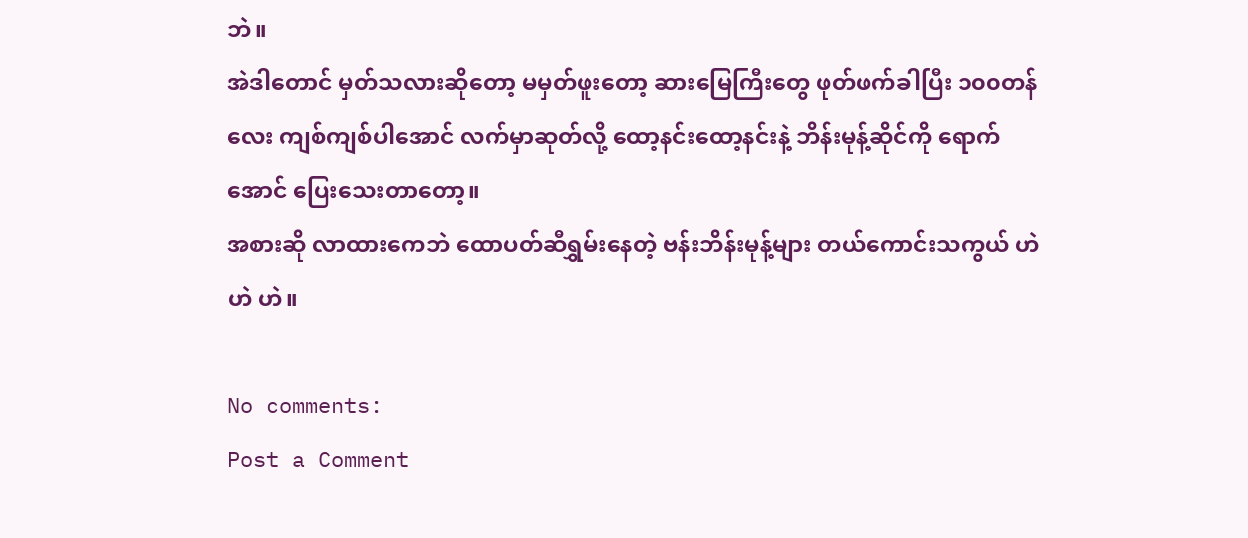ဘဲ။
အဲဒါတောင် မှတ်သလားဆိုတော့ မမှတ်ဖူးတော့ ဆားမြေကြီးတွေ ဖုတ်ဖက်ခါပြီး ၁၀၀တန်လေး ကျစ်ကျစ်ပါအောင် လက်မှာဆုတ်လို့ ထော့နင်းထော့နင်းနဲ့ ဘိန်းမုန့်ဆိုင်ကို ရောက်အောင် ပြေးသေးတာတော့။
အစားဆို လာထားကေဘဲ ထောပတ်ဆီရွှမ်းနေတဲ့ ဗန်းဘိန်းမုန့်များ တယ်ကောင်းသကွယ် ဟဲ ဟဲ ဟဲ။

No comments:
Post a Comment